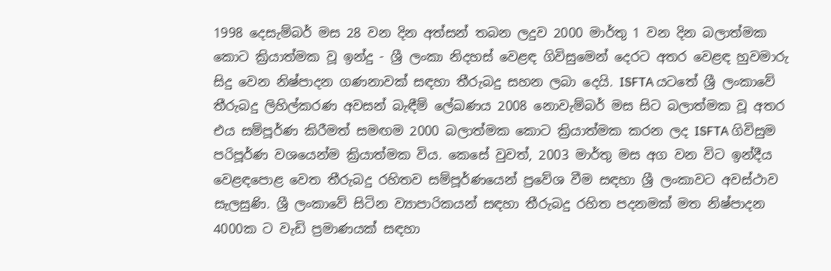1998 දෙසැම්බර් මස 28 වන දින අත්සන් තබන ලදුව 2000 මාර්තු 1 වන දින බලාත්මක කොට ක්‍රියාත්මක වූ ඉන්දු - ශ්‍රී ලංකා නිදහස් වෙළඳ ගිවිසුමෙන් දෙරට අතර වෙළඳ හුවමාරු සිදු වෙන නිෂ්පාදන ගණනාවක් සඳහා තීරුබදු සහන ලබා දෙයි. ISFTA යටතේ ශ්‍රී ලංකාවේ තීරුබදු ලිහිල්කරණ අවසන් බැඳීම් ලේඛණය 2008 නොවැම්බර් මස සිට බලාත්මක වූ අතර එය සම්පූර්ණ කිරීමත් සමඟම 2000 බලාත්මක කොට ක්‍රියාත්මක කරන ලද ISFTA ගිවිසුම පරිපූර්ණ වශයෙන්ම ක්‍රියාත්මක විය. කෙසේ වුවත්, 2003 මාර්තු මස අග වන විට ඉන්දීය වෙළඳපොළ වෙත තීරුබදු රහිතව සම්පූර්ණයෙන් ප්‍රවේශ වීම සඳහා ශ්‍රී ලංකාවට අවස්ථාව සැලසුණි. ශ්‍රී ලංකාවේ සිටින ව්‍යාපාරිකයන් සඳහා තීරුබදු රහිත පදනමක් මත නිෂ්පාදන 4000ක ට වැඩි ප්‍රමාණයක් සඳහා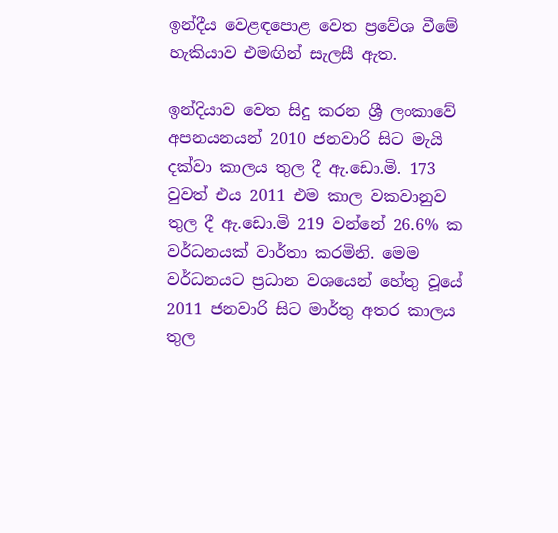ඉන්දීය වෙළඳපොළ වෙත ප්‍රවේශ වීමේ හැකියාව එමඟින් සැලසී ඇත.

ඉන්දියාව වෙත සිදු කරන ශ්‍රී ලංකාවේ අපනයනයන් 2010 ජනවාරි සිට මැයි දක්වා කාලය තුල දී ඇ.ඩො.මි. 173 වුවත් එය 2011 එම කාල වකවානුව තුල දී ඇ.ඩො.මි 219 වන්නේ 26.6% ක වර්ධනයක් වාර්තා කරමිනි. මෙම වර්ධනයට ප්‍රධාන වශයෙන් හේතු වූයේ 2011 ජනවාරි සිට මාර්තු අතර කාලය තුල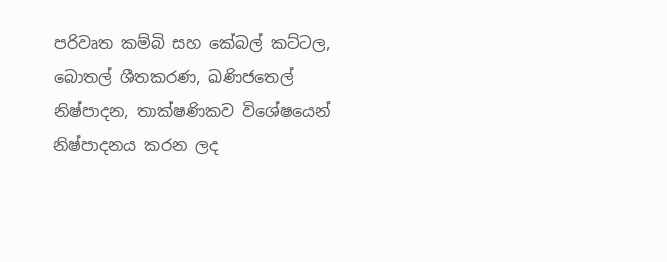පරිවෘත කම්බි සහ කේබල් කට්ටල, බොතල් ශීතකරණ, ඛණිජතෙල් නිෂ්පාදන, තාක්ෂණිකව විශේෂයෙන් නිෂ්පාදනය කරන ලද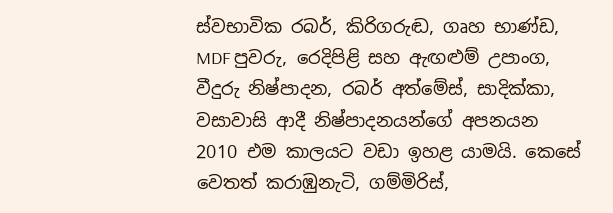ස්වභාවික රබර්, කිරිගරුඬ, ගෘහ භාණ්ඩ, MDF පුවරු, රෙදිපිළි සහ ඇඟළුම් උපාංග, වීදුරු නිෂ්පාදන, රබර් අත්මේස්, සාදික්කා, වසාවාසි ආදී නිෂ්පාදනයන්ගේ අපනයන 2010 එම කාලයට වඩා ඉහළ යාමයි. කෙසේ වෙතත් කරාඹුනැටි, ගම්මිරිස්,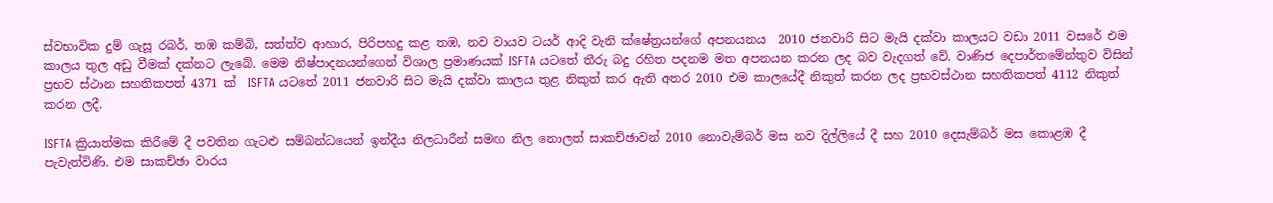ස්වභාවික දුම් ගැසූ රබර්, තඹ කම්බි, සත්ත්ව ආහාර, පිරිපහදු කළ තඹ, නව වායව ටයර් ආදි වැනි ක්ෂේත්‍රයන්ගේ අපනයනය  2010 ජනවාරි සිට මැයි දක්වා කාලයට වඩා 2011 වසරේ එම කාලය තුල අඩු වීමක් දක්නට ලැබේ. මෙම නිෂ්පාදනයන්ගෙන් විශාල ප්‍රමාණයක් ISFTA යටතේ තීරු බදු රහිත පදනම මත අපනයන කරන ලද බව වැදගත් වේ. වාණිජ දෙපාර්තමේන්තුව විසින් ප්‍රභව ස්ථාන සහතිකපත් 4371 ක්  ISFTA යටතේ 2011 ජනවාරි සිට මැයි දක්වා කාලය තුළ නිකුත් කර ඇති අතර 2010 එම කාලයේදී නිකුත් කරන ලද ප්‍රභවස්ථාන සහතිකපත් 4112 නිකුත් කරන ලදී.

ISFTA ක්‍රියාත්මක කිරීමේ දී පවතින ගැටළු සම්බන්ධයෙන් ඉන්දීය නිලධාරීන් සමඟ නිල නොලත් සාකච්ඡාවන් 2010 නොවැම්බර් මස නව දිල්ලියේ දී සහ 2010 දෙසැම්බර් මස කොළඹ දී පැවැත්විණි. එම සාකච්ඡා වාරය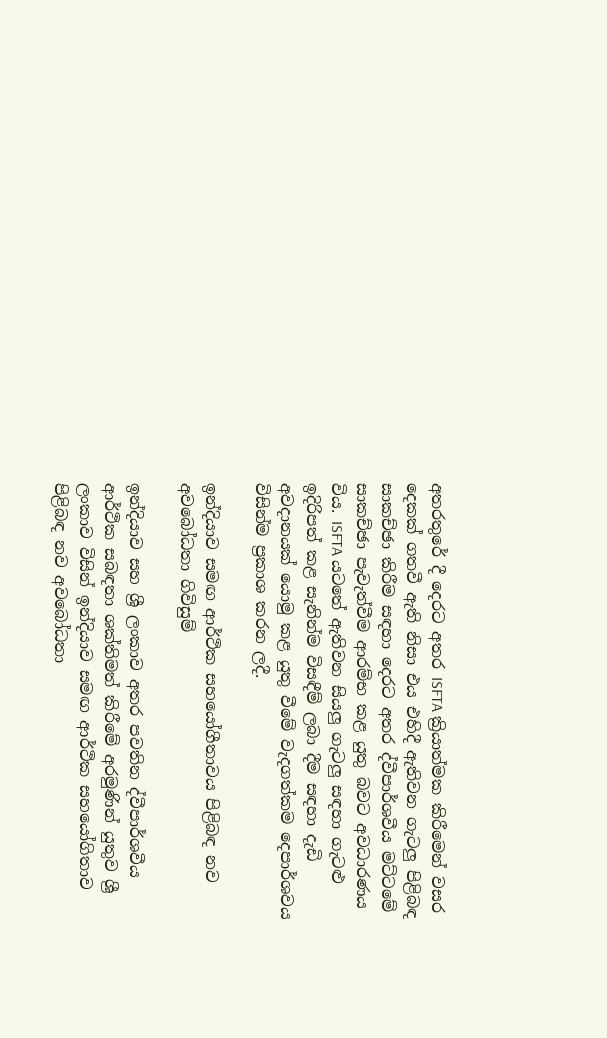අතරතුරේ දී දෙරට අතර ISFTA ක්‍රියාත්මක කිරීමෙන් වසර දෙකක් ගතවී ඇති නිසා එය එහිදී ඇතිවන ගැටලු පිළිබඳ සාකච්ඡා කිරීම සඳහා දෙරට අතර ද්වීපාර්ශවීය මට්ටමේ සාකච්ඡා පැවැත්වීම ආරම්භ කළ යුතු බවට අවධාරණය විය. ISFTA යටතේ ඇතිවන සියලු ගැටලු සඳහා ගැටළු ඉදිරිපත් කළ සැනින්ම විසඳීම් ලබා දීම සඳහා දැඩි අවදානයක් යොමු කළ යුතු වීමේ වැදගත්කම දෙපාර්ශවය විසින්ම ප්‍රකාශ කරන ලදී.

ඉන්දියාව සමඟ ආර්ථික සහයෝගීතාවය පිළිබඳ නව අවබෝධතා ගිවිසුම්

ඉන්දියාව සහ ශ්‍රී ලංකාව අතර පවතින ද්වීපාර්ශවීය ආර්ථික සබඳතා ශක්තිමත් කිරීමේ අරමුණින් යුතුව ශ්‍රී ලංකාව විසින් ඉන්දියාව සමඟ ආර්ථික සහයෝගිතාව පිළිබඳ නව අවබෝධතා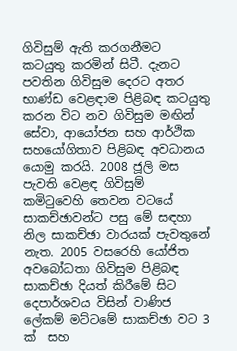ගිවිසුම් ඇති කරගනීමට කටයුතු කරමින් සිටී. දැනට පවතින ගිවිසුම දෙරට අතර භාණ්ඩ වෙළඳාම පිළිබඳ කටයුතු කරන විට නව ගිවිසුම මඟින් සේවා, ආයෝජන සහ ආර්ථික සහයෝගිතාව පිළිබඳ අවධානය යොමු කරයි. 2008 ජූලි මස පැවති වෙළඳ ගිවිසුම් කමිටුවෙහි තෙවන වටයේ සාකච්ඡාවන්ට පසු මේ සඳහා නිල සාකච්ඡා වාරයක් පැවතුනේ නැත. 2005 වසරෙහි යෝජිත අවබෝධතා ගිවිසුම පිළිබඳ සාකච්ඡා දියත් කිරීමේ සිට දෙපාර්ශවය විසින් වාණිජ ලේකම් මට්ටමේ සාකච්ඡා වට 3 ක්  සහ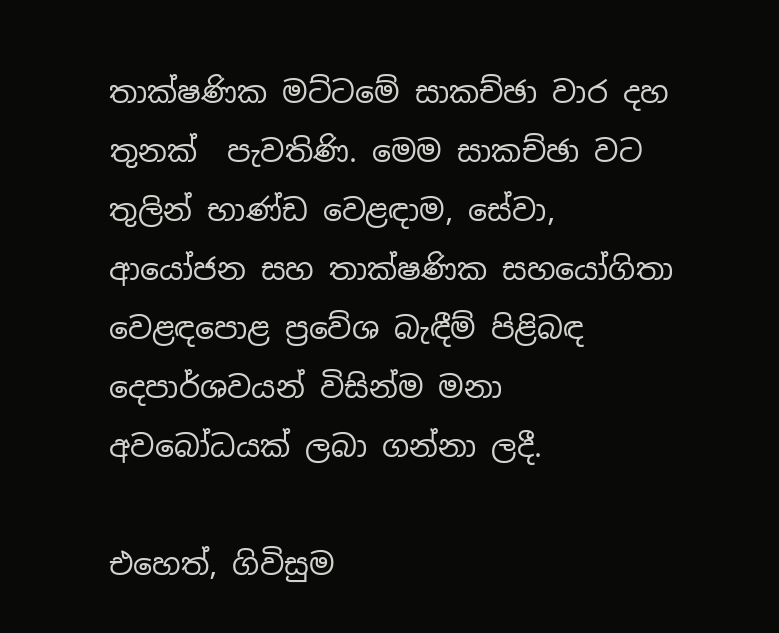තාක්ෂණික මට්ටමේ සාකච්ඡා වාර දහ තුනක්  පැවතිණි. මෙම සාකච්ඡා වට තුලින් භාණ්ඩ වෙළඳාම, සේවා, ආයෝජන සහ තාක්ෂණික සහයෝගිතා වෙළඳපොළ ප්‍රවේශ බැඳීම් පිළිබඳ දෙපාර්ශවයන් විසින්ම මනා අවබෝධයක් ලබා ගන්නා ලදී.

එහෙත්, ගිවිසුම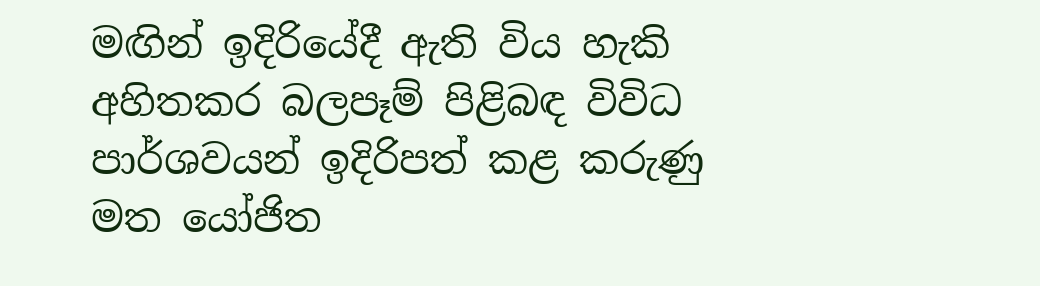මඟින් ඉදිරියේදී ඇති විය හැකි අහිතකර බලපෑම් පිළිබඳ විවිධ පාර්ශවයන් ඉදිරිපත් කළ කරුණු මත යෝජිත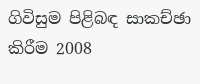ගිවිසුම පිළිබඳ සාකච්ඡා කිරීම 2008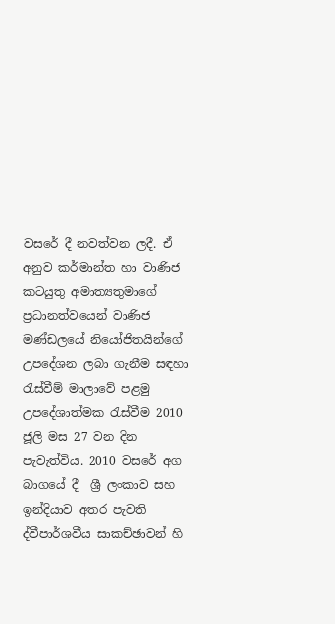වසරේ දී නවත්වන ලදී. ඒ අනුව කර්මාන්ත හා වාණිජ කටයුතු අමාත්‍යතුමාගේ ප්‍රධානත්වයෙන් වාණිජ මණ්ඩලයේ නියෝජිතයින්ගේ උපදේශන ලබා ගැනීම සඳහා රැස්වීම් මාලාවේ පළමු උපදේශාත්මක රැස්වීම 2010 ජූලි මස 27 වන දින පැවැත්විය. 2010 වසරේ අග බාගයේ දී  ශ්‍රී ලංකාව සහ ඉන්දියාව අතර පැවති ද්වීපාර්ශවීය සාකච්ඡාවන් හි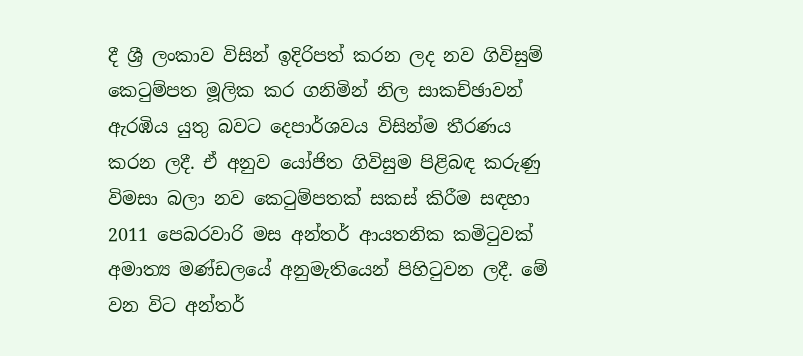දී ශ්‍රී ලංකාව විසින් ඉදිරිපත් කරන ලද නව ගිවිසුම් කෙටුම්පත මූලික කර ගනිමින් නිල සාකච්ඡාවන් ඇරඹිය යුතු බවට දෙපාර්ශවය විසින්ම තීරණය කරන ලදී. ඒ අනුව යෝජිත ගිවිසුම පිළිබඳ කරුණු විමසා බලා නව කෙටුම්පතක් සකස් කිරීම සඳහා 2011 පෙබරවාරි මස අන්තර් ආයතනික කමිටුවක් අමාත්‍ය මණ්ඩලයේ අනුමැතියෙන් පිහිටුවන ලදී. මේ වන විට අන්තර්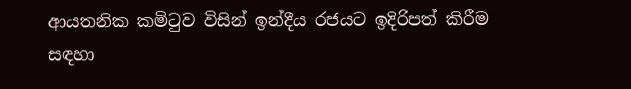ආයතනික කමිටුව විසින් ඉන්දීය රජයට ඉදිරිපත් කිරීම සඳහා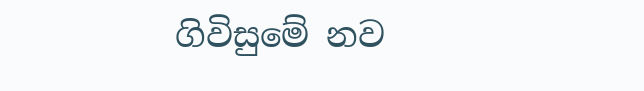ගිවිසුමේ නව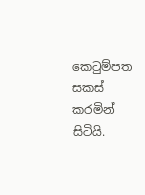කෙටුම්පත සකස් කරමින්  සිටියි.